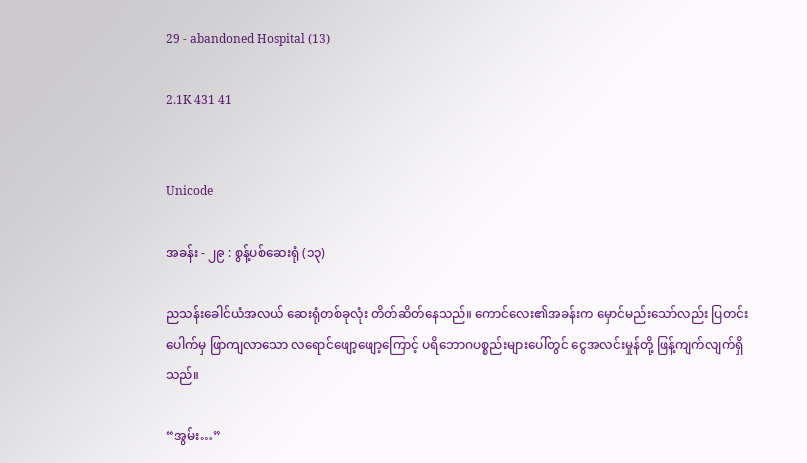29 - abandoned Hospital (13)

2.1K 431 41


Unicode

အခန်း - ၂၉ : စွန့်ပစ်ဆေးရုံ (၁၃)

ညသန်းခေါင်ယံအလယ် ဆေးရုံတစ်ခုလုံး တိတ်ဆိတ်နေသည်။ ကောင်လေး၏အခန်းက မှောင်မည်းသော်လည်း ပြတင်းပေါက်မှ ဖြာကျလာသော လရောင်ဖျော့ဖျော့ကြောင့် ပရိဘောဂပစ္စည်းများပေါ်တွင် ငွေအလင်းမှုန်တို့ ဖြန့်ကျက်လျက်ရှိသည်။

“အွမ်း…”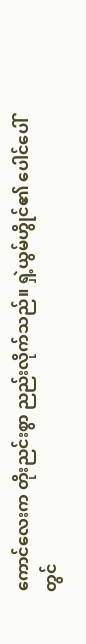ကောင်လေးက တိုးညင်းစွာ ညည်းလိုက်သည်။ ရှဲ့ယွမ်ဟွိုင်၏ ပေါင်ပေါ်တွင်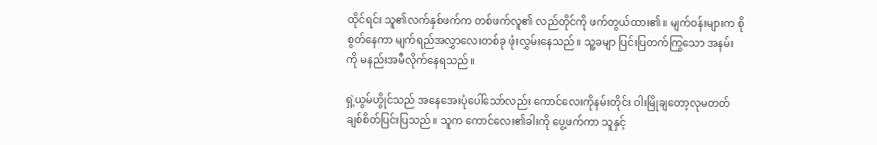ထိုင်ရင်း သူ၏လက်နှစ်ဖက်က တစ်ဖက်လူ၏ လည်တိုင်ကို ဖက်တွယ်ထား၏။ မျက်ဝန်းများက စိုစွတ်နေကာ မျက်ရည်အလွှာလေးတစ်ခု ဖုံးလွှမ်းနေသည်။ သူ့ခမျာ ပြင်းပြတက်ကြွသော အနမ်းကို မနည်းအမီလိုက်နေရသည်။

ရှဲ့ယွမ်ဟွိုင်သည် အနေအေးပုံပေါ်သော်လည်း ကောင်လေးကိုနမ်းတိုင်း ဝါးမြိုချတော့လုမတတ် ချစ်စိတ်ပြင်းပြသည်။ သူက ကောင်လေး၏ခါးကို ပွေ့ဖက်ကာ သူနှင့်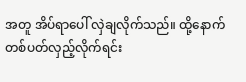အတူ အိပ်ရာပေါ် လှဲချလိုက်သည်။ ထို့နောက် တစ်ပတ်လှည့်လိုက်ရင်း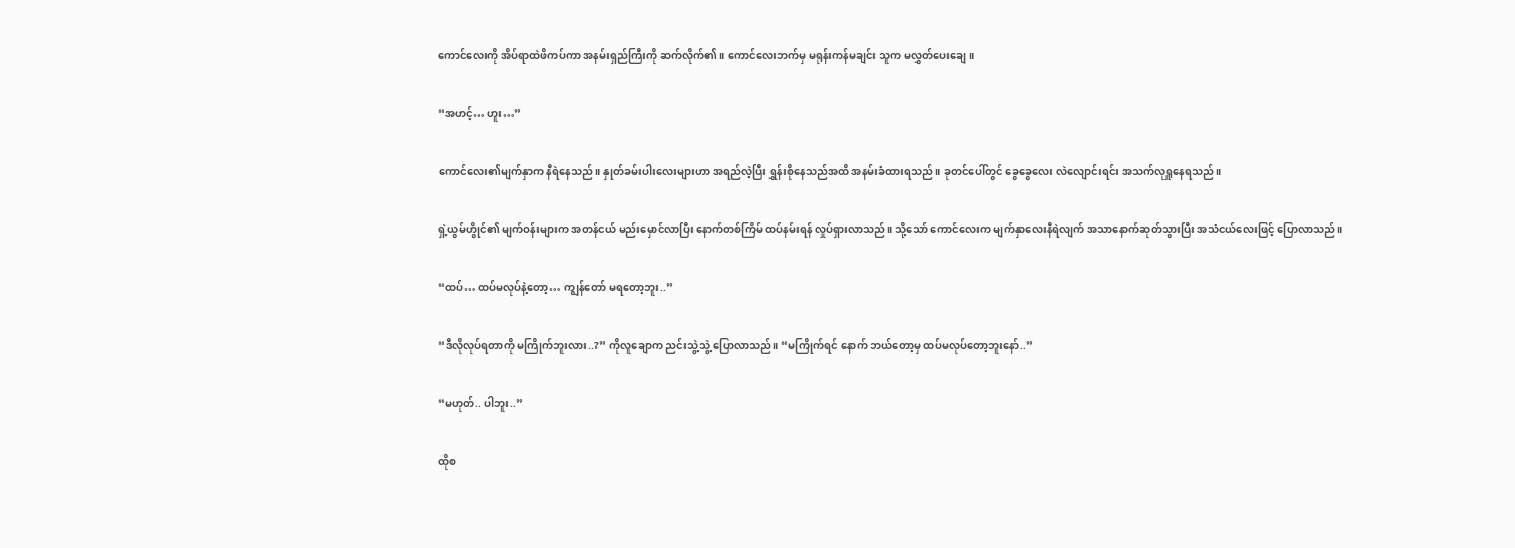ကောင်လေးကို အိပ်ရာထဲဖိကပ်ကာ အနမ်းရှည်ကြီးကို ဆက်လိုက်၏။ ကောင်လေးဘက်မှ မရုန်းကန်မချင်း သူက မလွှတ်ပေးချေ။

“အဟင့်… ဟူး…”

ကောင်လေး၏မျက်နှာက နီရဲနေသည်။ နှုတ်ခမ်းပါးလေးများဟာ အရည်လဲ့ပြီး ရွှန်းစိုနေသည်အထိ အနမ်းခံထားရသည်။ ခုတင်ပေါ်တွင် ခွေခွေလေး လဲလျောင်းရင်း အသက်လုရှူနေရသည်။

ရှဲ့ယွမ်ဟွိုင်၏ မျက်ဝန်းများက အတန်ငယ် မည်းမှောင်လာပြီး နောက်တစ်ကြိမ် ထပ်နမ်းရန် လှုပ်ရှားလာသည်။ သို့သော် ကောင်လေးက မျက်နှာလေးနီရဲလျက် အသာနောက်ဆုတ်သွားပြီး အသံငယ်လေးဖြင့် ပြောလာသည်။

“ထပ်… ထပ်မလုပ်နဲ့တော့… ကျွန်တော် မရတော့ဘူး..”

“ဒီလိုလုပ်ရတာကို မကြိုက်ဘူးလား..?” ကိုလူချောက ညင်းသွဲ့သွဲ့ ပြောလာသည်။ “မကြိုက်ရင် နောက် ဘယ်တော့မှ ထပ်မလုပ်တော့ဘူးနော်..”

“မဟုတ်.. ပါဘူး..”

ထိုစ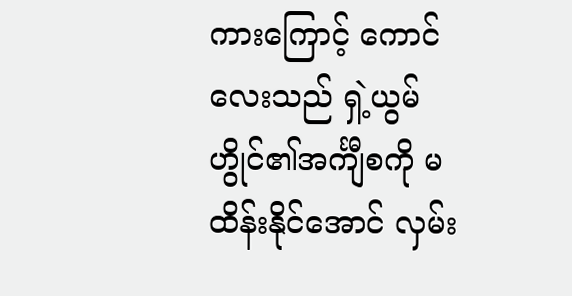ကားကြောင့် ကောင်လေးသည် ရှဲ့ယွမ်ဟွိုင်၏အင်္ကျီစကို မထိန်းနိုင်အောင် လှမ်း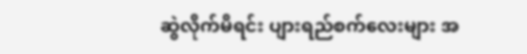ဆွဲလိုက်မိရင်း ပျားရည်စက်လေးများ အ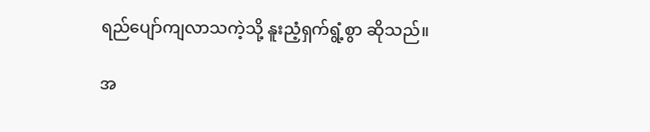ရည်ပျော်ကျလာသကဲ့သို့ နူးညံ့ရှက်ရွံ့စွာ ဆိုသည်။

အ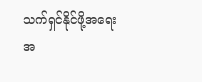သက်ရှင်နိုင်ဖို့အရေး အ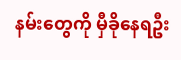နမ်းတွေကို မှီခိုနေရဦး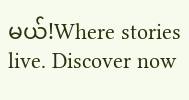မယ်!Where stories live. Discover now